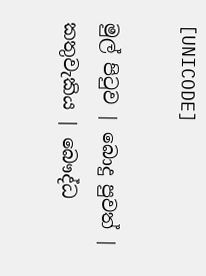[UNICODE]

මුල් පිටුව | බොදු පුවත් | කතුවැකිය | බෞද්ධ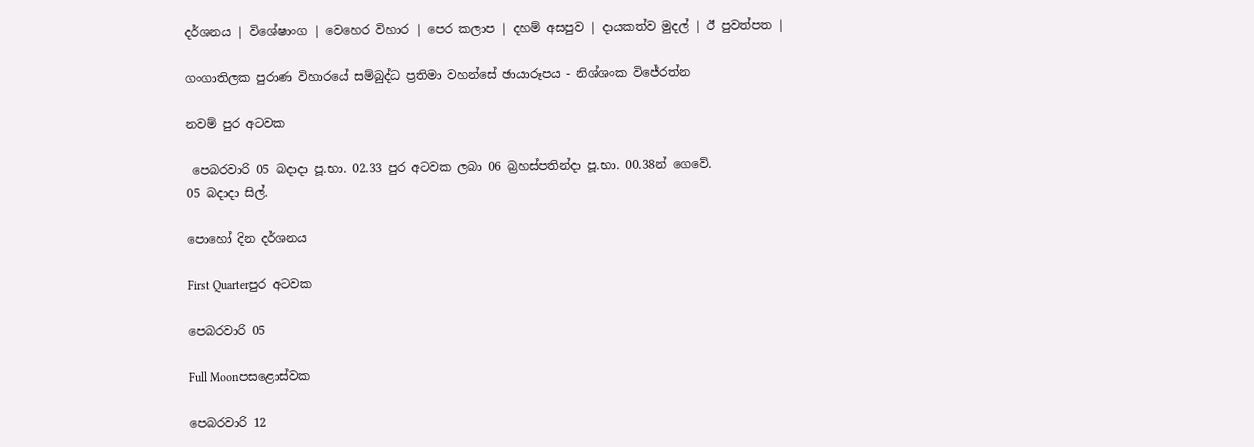දර්ශනය | විශේෂාංග | වෙහෙර විහාර | පෙර කලාප | දහම් අසපුව | දායකත්ව මුදල් | ඊ පුවත්පත |

ගංගාතිලක පුරාණ විහාරයේ සම්බුද්ධ ප්‍රතිමා වහන්සේ ඡායාරූපය - නිශ්ශංක විජේරත්න

නවම් පුර අටවක

 පෙබරවාරි 05 බදාදා පූ.භා. 02.33 පුර අටවක ලබා 06 බ්‍රහස්පතින්දා පූ.භා. 00.38න් ගෙවේ.
05 බදාදා සිල්.

පොහෝ දින දර්ශනය

First Quarterපුර අටවක

පෙබරවාරි 05

Full Moonපසළොස්වක

පෙබරවාරි 12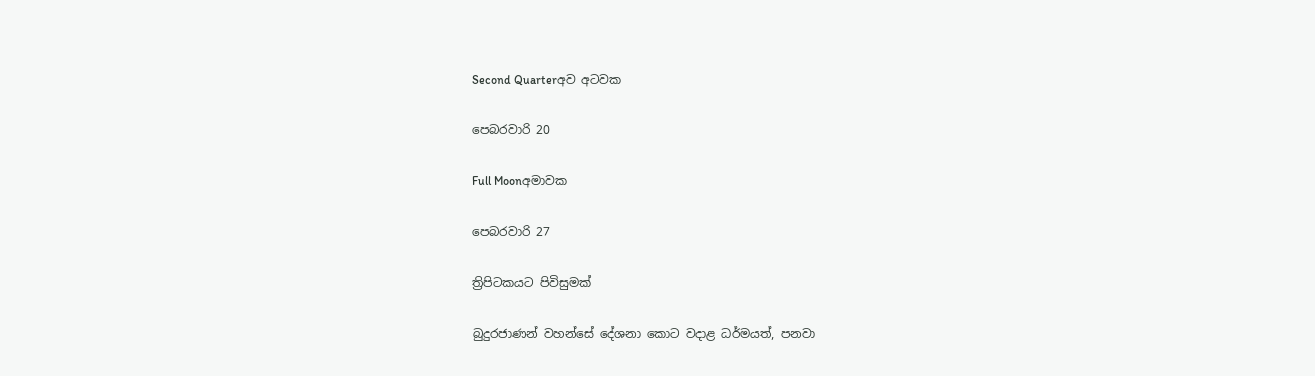Second Quarterඅව අටවක

පෙබරවාරි 20

Full Moonඅමාවක

පෙබරවාරි 27

ත්‍රිපිටකයට පිවිසුමක්

බුදුරජාණන් වහන්සේ දේශනා කොට වදාළ ධර්මයත්, පනවා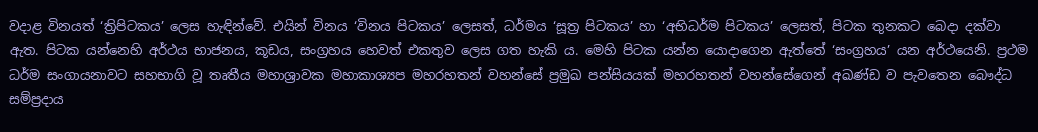වදාළ විනයත් ‘ත්‍රිපිටකය’ ලෙස හැඳින්වේ. එයින් විනය ‘විනය පිටකය’ ලෙසත්, ධර්මය ‘සූත්‍ර පිටකය’ හා ‘අභිධර්ම පිටකය’ ලෙසත්, පිටක තුනකට බෙදා දක්වා ඇත. පිටක යන්නෙහි අර්ථය භාජනය, කූඩය, සංග්‍රහය හෙවත් එකතුව ලෙස ගත හැකි ය. මෙහි පිටක යන්න යොදාගෙන ඇත්තේ ‘සංග්‍රහය’ යන අර්ථයෙනි. ප්‍රථම ධර්ම සංගායනාවට සහභාගි වූ තෘතීය මහාශ්‍රාවක මහාකාශ්‍යප මහරහතන් වහන්සේ ප්‍රමුඛ පන්සියයක් මහරහතන් වහන්සේගෙන් අඛණ්ඩ ව පැවතෙන බෞද්ධ සම්ප්‍රදාය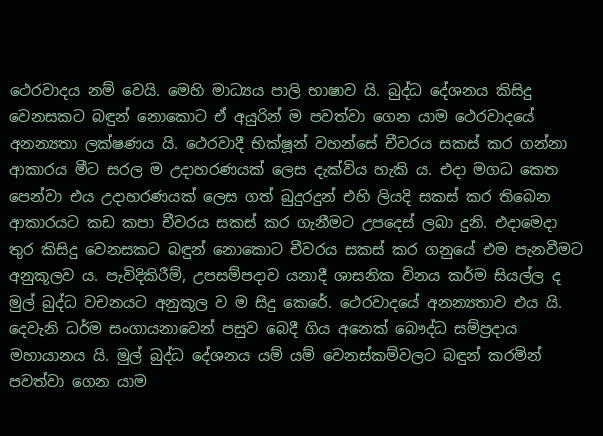ථෙරවාදය නම් වෙයි. මෙහි මාධ්‍යය පාලි භාෂාව යි. බුද්ධ දේශනය කිසිදු වෙනසකට බඳුන් නොකොට ඒ අයුරින් ම පවත්වා ගෙන යාම ථෙරවාදයේ අනන්‍යතා ලක්ෂණය යි. ථෙරවාදී භික්ෂූන් වහන්සේ චීවරය සකස් කර ගන්නා ආකාරය මීට සරල ම උදාහරණයක් ලෙස දැක්විය හැකි ය. එදා මගධ කෙත පෙන්වා එය උදාහරණයක් ලෙස ගත් බුදුරදුන් එහි ලියදි සකස් කර තිබෙන ආකාරයට කඩ කපා චීවරය සකස් කර ගැනීමට උපදෙස් ලබා දුනි. එදාමෙදා තුර කිසිදු වෙනසකට බඳුන් නොකොට චීවරය සකස් කර ගනුයේ එම පැනවීමට අනුකූලව ය. පැවිදිකිරීම්, උපසම්පදාව යනාදී ශාසනික විනය කර්ම සියල්ල ද මුල් බුද්ධ වචනයට අනුකූල ව ම සිදු කෙරේ. ථෙරවාදයේ අනන්‍යතාව එය යි. දෙවැනි ධර්ම සංගායනාවෙන් පසුව බෙදී ගිය අනෙක් බෞද්ධ සම්ප්‍රදාය මහායානය යි. මුල් බුද්ධ දේශනය යම් යම් වෙනස්කම්වලට බඳුන් කරමින් පවත්වා ගෙන යාම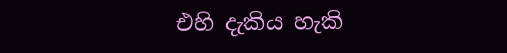එහි දැකිය හැකි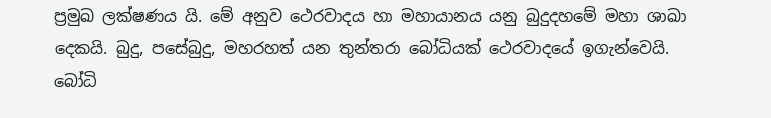ප්‍රමුඛ ලක්ෂණය යි. මේ අනුව ථෙරවාදය හා මහායානය යනු බුදුදහමේ මහා ශාඛා දෙකයි. බුදු, පසේබුදු, මහරහත් යන තුන්තරා බෝධියක් ථෙරවාදයේ ඉගැන්වෙයි.  බෝධි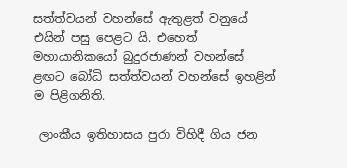සත්ත්වයන් වහන්සේ ඇතුළත් වනුයේ එයින් පසු පෙළට යි. එහෙත් මහායානිකයෝ බුදුරජාණන් වහන්සේ ළඟට බෝධි සත්ත්වයන් වහන්සේ ඉහළින් ම පිළිගනිති.

 ලාංකීය ඉතිහාසය පුරා විහිදී ගිය ජන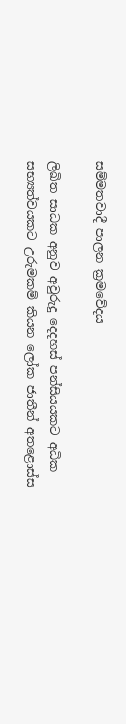සම්මතවාදී පාලන ක්‍රමවේදය

ලිඛිත සාධක අනුව අවුරුදු දෙදහස් පන්සියයකට අධික සභ්‍යත්වයකට උරුමකම් කියන ලෝක ජාතීන් අතළොස්ස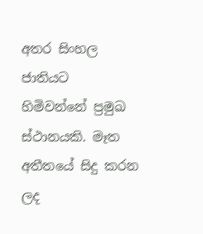අතර සිංහල ජාතියට හිමිවන්නේ ප්‍රමුඛ ස්ථානයකි. මෑත අතීතයේ සිදු කරන ලද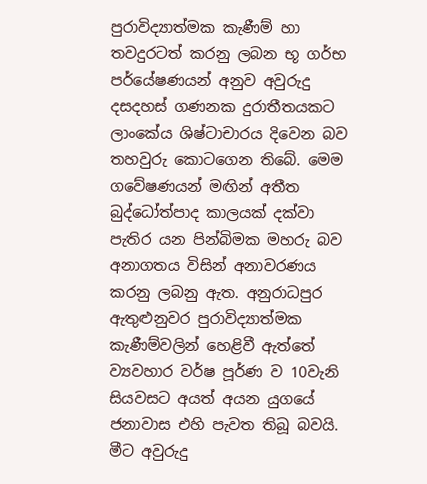පුරාවිද්‍යාත්මක කැණීම් හා තවදුරටත් කරනු ලබන භූ ගර්භ පර්යේෂණයන් අනුව අවුරුදු දසදහස් ගණනක දුරාතීතයකට ලාංකේය ශිෂ්ටාචාරය දිවෙන බව තහවුරු කොටගෙන තිබේ. මෙම ගවේෂණයන් මඟින් අතීත බුද්ධෝත්පාද කාලයක් දක්වා පැතිර යන පින්බිමක මහරු බව අනාගතය විසින් අනාවරණය කරනු ලබනු ඇත. අනුරාධපුර ඇතුළුනුවර පුරාවිද්‍යාත්මක කැණීම්වලින් හෙළිවී ඇත්තේ ව්‍යවහාර වර්ෂ පූර්ණ ව 10වැනි සියවසට අයත් අයන යුගයේ ජනාවාස එහි පැවත තිබූ බවයි. මීට අවුරුදු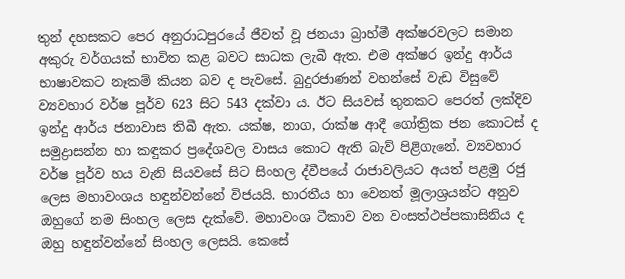තුන් දහසකට පෙර අනුරාධපුරයේ ජීවත් වූ ජනයා බ්‍රාහ්මී අක්ෂරවලට සමාන අකුරු වර්ගයක් භාවිත කළ බවට සාධක ලැබී ඇත. එම අක්ෂර ඉන්දු ආර්ය භාෂාවකට නෑකම් කියන බව ද පැවසේ. බුදුරජාණන් වහන්සේ වැඩ විසුවේ ව්‍යවහාර වර්ෂ පූර්ව 623 සිට 543 දක්වා ය. ඊට සියවස් තුනකට පෙරත් ලක්දිව ඉන්දු ආර්ය ජනාවාස තිබී ඇත. යක්ෂ, නාග, රාක්ෂ ආදී ගෝත්‍රික ජන කොටස් ද සමුද්‍රාසන්න හා කඳුකර ප්‍රදේශවල වාසය කොට ඇති බැව් පිළිගැනේ. ව්‍යවහාර වර්ෂ පූර්ව හය වැනි සියවසේ සිට සිංහල ද්වීපයේ රාජාවලියට අයත් පළමු රජු ලෙස මහාවංශය හඳුන්වන්නේ විජයයි. භාරතීය හා වෙනත් මූලාශ්‍රයන්ට අනුව ඔහුගේ නම සිංහල ලෙස දැක්වේ. මහාවංශ ටීකාව වන වංසත්ථප්පකාසිනිය ද ඔහු හඳුන්වන්නේ සිංහල ලෙසයි. කෙසේ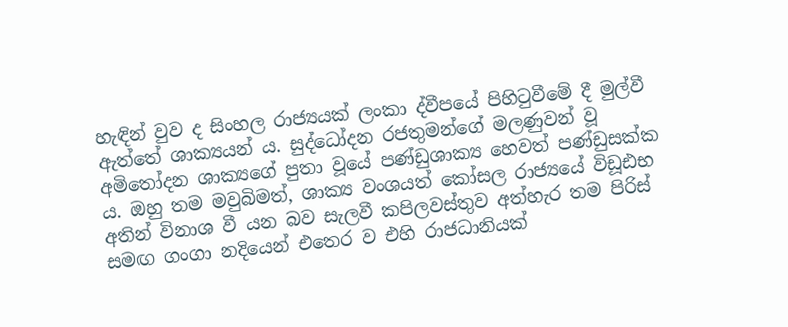හැඳින් වුව ද සිංහල රාජ්‍යයක් ලංකා ද්වීපයේ පිහිටුවීමේ දී මුල්වී ඇත්තේ ශාක්‍යයන් ය. සුද්ධෝදන රජතුමන්ගේ මලණුවන් වූ අමිතෝදන ශාක්‍යගේ පුතා වූයේ පණ්ඩුශාක්‍ය හෙවත් පණ්ඩුසක්ක ය. ඔහු තම මවුබිමත්, ශාක්‍ය වංශයත් කෝසල රාජ්‍යයේ විඩූඪභ අතින් විනාශ වී යන බව සැලවී කපිලවස්තුව අත්හැර තම පිරිස් සමඟ ගංගා නදියෙන් එතෙර ව එහි රාජධානියක්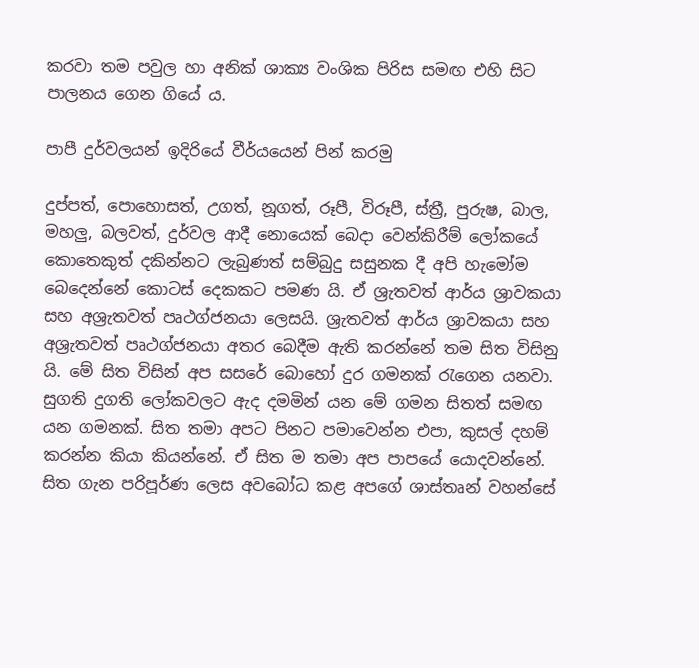කරවා තම පවුල හා අනික් ශාක්‍ය වංශික පිරිස සමඟ එහි සිට පාලනය ගෙන ගියේ ය.

පාපී දුර්වලයන් ඉදිරියේ වීර්යයෙන් පින් කරමු

දුප්පත්, පොහොසත්, උගත්, නූගත්, රූපී, විරූපී, ස්ත්‍රී, පුරුෂ, බාල, මහලු, බලවත්, දුර්වල ආදී නොයෙක් බෙදා වෙන්කිරීම් ලෝකයේ කොතෙකුත් දකින්නට ලැබුණත් සම්බුදු සසුනක දී අපි හැමෝම බෙදෙන්නේ කොටස් දෙකකට පමණ යි. ඒ ශ්‍රැතවත් ආර්ය ශ්‍රාවකයා සහ අශ්‍රැතවත් පෘථග්ජනයා ලෙසයි. ශ්‍රැතවත් ආර්ය ශ්‍රාවකයා සහ අශ්‍රැතවත් පෘථග්ජනයා අතර බෙදීම ඇති කරන්නේ තම සිත විසිනු යි. මේ සිත විසින් අප සසරේ බොහෝ දුර ගමනක් රැගෙන යනවා. සුගති දුගති ලෝකවලට ඇද දමමින් යන මේ ගමන සිතත් සමඟ යන ගමනක්. සිත තමා අපට පිනට පමාවෙන්න එපා, කුසල් දහම් කරන්න කියා කියන්නේ. ඒ සිත ම තමා අප පාපයේ යොදවන්නේ. සිත ගැන පරිපූර්ණ ලෙස අවබෝධ කළ අපගේ ශාස්තෘන් වහන්සේ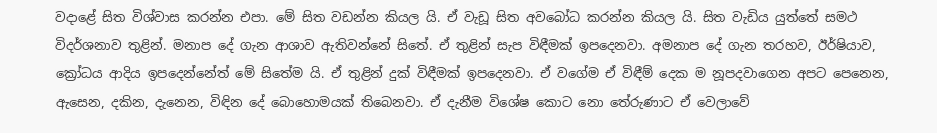වදාළේ සිත විශ්වාස කරන්න එපා. මේ සිත වඩන්න කියල යි. ඒ වැඩූ සිත අවබෝධ කරන්න කියල යි. සිත වැඩිය යුත්තේ සමථ විදර්ශනාව තුළින්. මනාප දේ ගැන ආශාව ඇතිවන්නේ සිතේ. ඒ තුළින් සැප විඳීමක් ඉපදෙනවා. අමනාප දේ ගැන තරහව, ඊර්ෂියාව, ක්‍රෝධය ආදිය ඉපදෙන්නේත් මේ සිතේම යි. ඒ තුළින් දුක් විඳීමක් ඉපදෙනවා. ඒ වගේම ඒ විඳීම් දෙක ම නූපදවාගෙන අපට පෙනෙන, ඇසෙන, දකින, දැනෙන, විඳින දේ බොහොමයක් තිබෙනවා. ඒ දැනීම විශේෂ කොට නො තේරුණාට ඒ වෙලාවේ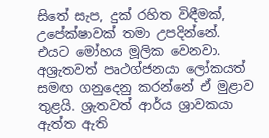සිතේ සැප, දුක් රහිත විඳීමක්, උපේක්ෂාවක් තමා උපදින්නේ. එයට ‍මෝහය මූලික වෙනවා. අශ්‍රැතවත් පෘථග්ජනයා ලෝකයත් සමඟ ගනුදෙනු කරන්නේ ඒ මුළාව තුළයි. ශ්‍රැතවත් ආර්ය ශ්‍රාවකයා ඇත්ත ඇති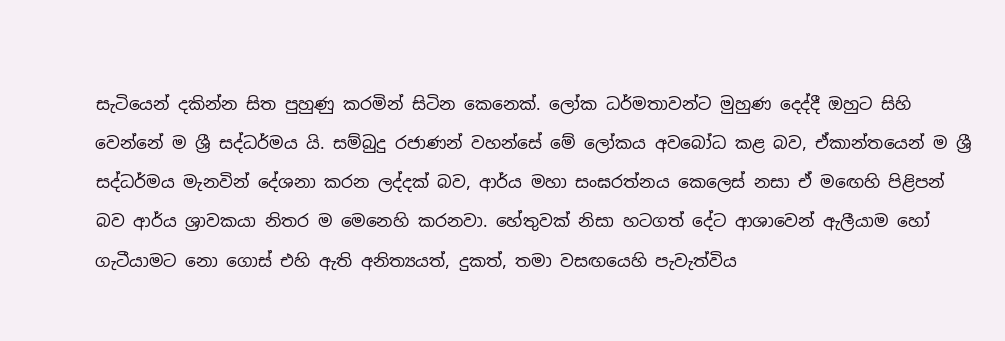සැටියෙන් දකින්න සිත පුහුණු කරමින් සිටින කෙනෙක්. ලෝක ධර්මතාවන්ට මුහුණ දෙද්දී ඔහුට සිහි වෙන්නේ ම ශ්‍රී සද්ධර්මය යි. සම්බුදු රජාණන් වහන්සේ මේ ලෝකය අවබෝධ කළ බව, ඒකාන්තයෙන් ම ශ්‍රී සද්ධර්මය මැනවින් දේශනා කරන ලද්දක් බව, ආර්ය මහා සංඝරත්නය කෙලෙස් නසා ඒ මඟෙහි පිළිපන් බව ආර්ය ශ්‍රාවකයා නිතර ම මෙනෙහි කරනවා. හේතුවක් නිසා හටගත් දේට ආශාවෙන් ඇලීයාම හෝ ගැටීයාමට නො ගොස් එහි ඇති අනිත්‍යයත්, දුකත්, තමා වසඟයෙහි පැවැත්විය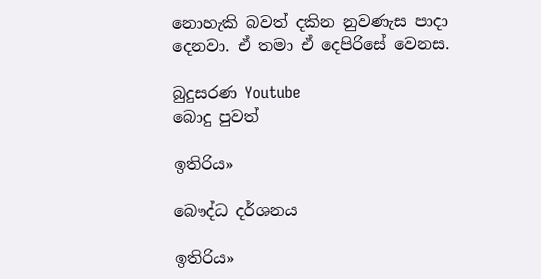නොහැකි බවත් දකින නුවණැස පාදා දෙනවා. ඒ තමා ඒ දෙපිරිසේ වෙනස.

බුදුසරණ Youtube
බොදු පුවත්

ඉතිරිය»

බෞද්ධ දර්ශනය

ඉතිරිය»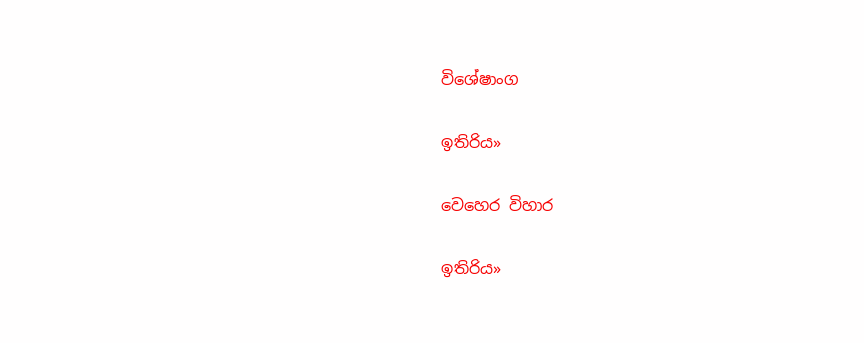විශේෂාංග

ඉතිරිය»

වෙහෙර විහාර

ඉතිරිය»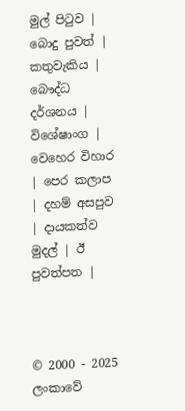මුල් පිටුව | බොදු පුවත් | කතුවැකිය | බෞද්ධ දර්ශනය | විශේෂාංග | වෙහෙර විහාර | පෙර කලාප | දහම් අසපුව | දායකත්ව මුදල් | ඊ පුවත්පත |



© 2000 - 2025 ලංකාවේ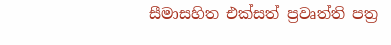සීමාසහිත එක්සත් ප්‍රවෘත්ති පත්‍ර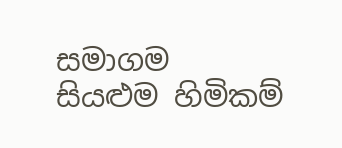සමාගම
සියළුම හිමිකම්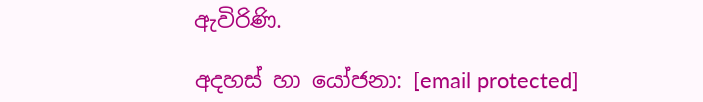ඇවිරිණි.

අදහස් හා යෝජනා: [email protected]